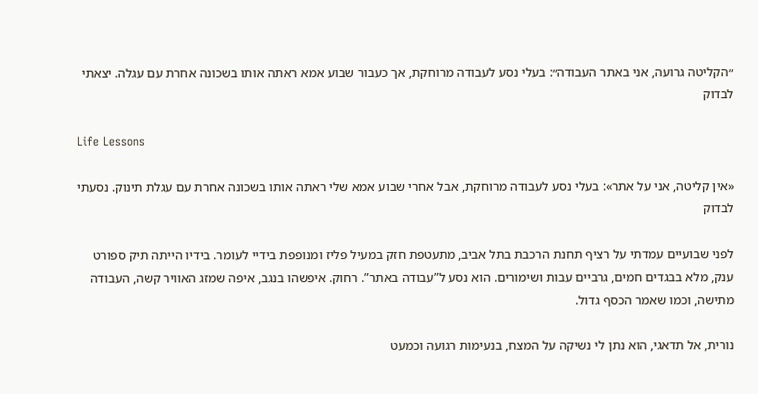״הקליטה גרועה, אני באתר העבודה״: בעלי נסע לעבודה מרוחקת, אך כעבור שבוע אמא ראתה אותו בשכונה אחרת עם עגלה. יצאתי לבדוק

Life Lessons

«אין קליטה, אני על אתר»: בעלי נסע לעבודה מרוחקת, אבל אחרי שבוע אמא שלי ראתה אותו בשכונה אחרת עם עגלת תינוק. נסעתי לבדוק

לפני שבועיים עמדתי על רציף תחנת הרכבת בתל אביב, מתעטפת חזק במעיל פליז ומנופפת בידיי לעומר. בידיו הייתה תיק ספורט ענק, מלא בבגדים חמים, גרביים עבות ושימורים. הוא נסע ל”עבודה באתר”. רחוק. איפשהו בנגב, איפה שמזג האוויר קשה, העבודה מתישה, וכמו שאמר הכסף גדול.

נורית, אל תדאגי, הוא נתן לי נשיקה על המצח, בנעימות רגועה וכמעט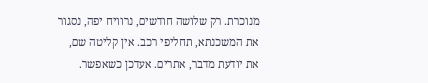מנוכרת. רק שלושה חודשים, נרוויח יפה, נסגור את המשכנתא, תחליפי רכב. אין קליטה שם, את יודעת מדבר, אתרים. אעדכן כשאפשר.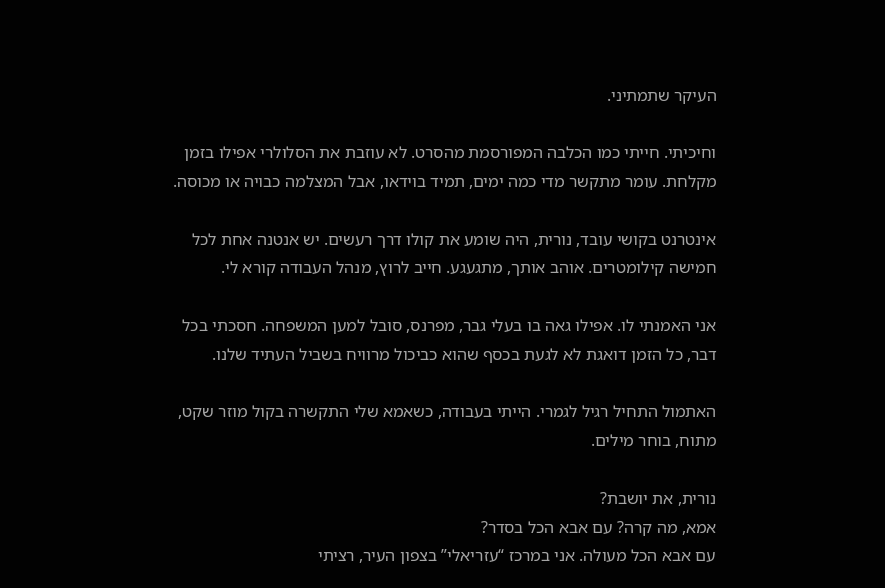העיקר שתמתיני.

וחיכיתי. חייתי כמו הכלבה המפורסמת מהסרט. לא עוזבת את הסלולרי אפילו בזמן מקלחת. עומר מתקשר מדי כמה ימים, תמיד בוידאו, אבל המצלמה כבויה או מכוסה.

אינטרנט בקושי עובד, נורית, היה שומע את קולו דרך רעשים. יש אנטנה אחת לכל חמישה קילומטרים. אוהב אותך, מתגעגע. חייב לרוץ, מנהל העבודה קורא לי.

אני האמנתי לו. אפילו גאה בו בעלי גבר, מפרנס, סובל למען המשפחה. חסכתי בכל דבר, כל הזמן דואגת לא לגעת בכסף שהוא כביכול מרוויח בשביל העתיד שלנו.

האתמול התחיל רגיל לגמרי. הייתי בעבודה, כשאמא שלי התקשרה בקול מוזר שקט, מתוח, בוחר מילים.

נורית, את יושבת?
אמא, מה קרה? עם אבא הכל בסדר?
עם אבא הכל מעולה. אני במרכז “עזריאלי” בצפון העיר, רציתי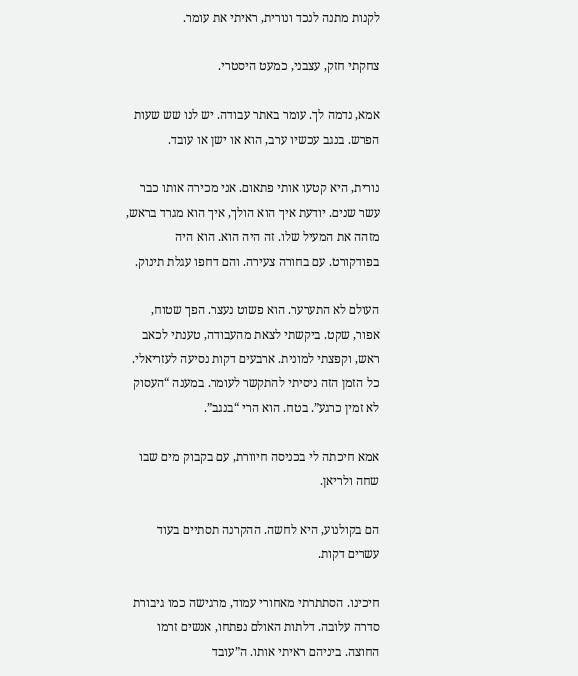לקנות מתנה לנכד ונורית, ראיתי את עומר.

צחקתי חזק, עצבני, כמעט היסטרי.

אמא, נדמה לך. עומר באתר עבודה. יש לנו שש שעות הפרש. בנגב עכשיו ערב, הוא או ישן או עובד.

נורית, היא קטעו אותי פתאום. אני מכירה אותו כבר עשר שנים. יודעת איך הוא הולך, איך הוא מגרד בראש, מזהה את המעיל שלו. זה היה הוא. הוא היה בפודקורט. עם בחורה צעירה. והם דחפו עגלת תינוק.

העולם לא התערער. הוא פשוט נעצר. הפך שטוח, אפור, שקט. ביקשתי לצאת מהעבודה, טענתי לכאב ראש, וקפצתי למונית. ארבעים דקות נסיעה לעזריאלי. כל הזמן הזה ניסיתי להתקשר לעומר. במענה “העסוק לא זמין כרגע”. בטח. הוא הרי “בנגב”.

אמא חיכתה לי בכניסה חיוורת, עם בקבוק מים שבו שחה ולריאן.

הם בקולנוע, היא לחשה. ההקרנה תסתיים בעוד עשרים דקות.

חיכינו. הסתתרתי מאחורי עמוד, מרגישה כמו גיבורת סדרה עלובה. דלתות האולם נפתחו, אנשים זרמו החוצה. ביניהם ראיתי אותו. ה”עובד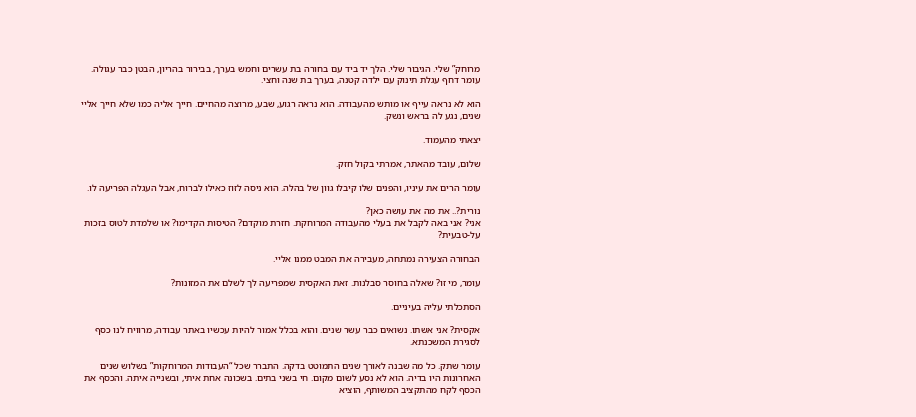מרוחק” שלי. הגיבור שלי. הלך יד ביד עם בחורה בת עשרים וחמש בערך, בבירור בהריון, הבטן כבר עגולה. עומר דחף עגלת תינוק עם ילדה קטנה, בערך בת שנה וחצי.

הוא לא נראה עייף או מותש מהעבודה. הוא נראה רגוע, שבע, מרוצה מהחיים. חייך אליה כמו שלא חייך אליי שנים, נגע לה בראש ונשק.

יצאתי מהעמוד.

שלום, עובד מהאתר, אמרתי בקול חזק.

עומר הרים את עיניו, והפנים שלו קיבלו גוון של בהלה. הוא ניסה לזוז כאילו לברוח, אבל העגלה הפריעה לו.

נורית?.. את מה את עושה כאן?
אני? אני באה לקבל את בעלי מהעבודה המרוחקת. חזרת מוקדם? הטיסות הקדימו? או שלמדת לטוס בזכות על-טבעית?

הבחורה הצעירה נמתחה, מעבירה את המבט ממנו אליי.

עומר, מי זו? שאלה בחוסר סבלנות. זאת האקסית שמפריעה לך לשלם את המזונות?

הסתכלתי עליה בעיניים.

אקסית? אני אשתו. נשואים כבר עשר שנים. והוא בכלל אמור להיות עכשיו באתר עבודה, מרוויח לנו כסף לסגירת המשכנתא.

עומר שתק. כל מה שבנה לאורך שנים התמוטט בדקה. התברר שכל “העבודות המרוחקות” בשלוש שנים האחרונות היו בדיה. הוא לא נסע לשום מקום. חי בשני בתים. בשכונה אחת איתי, ובשנייה איתה. והכסף את הכסף לקח מהתקציב המשותף, הוציא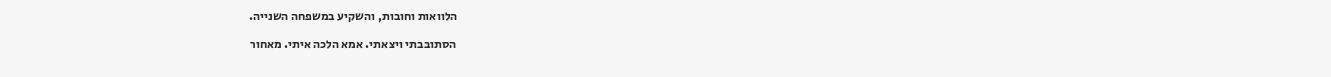הלוואות וחובות, והשקיע במשפחה השנייה.

הסתובבתי ויצאתי. אמא הלכה איתי. מאחור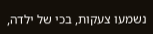נשמעו צעקות, בכי של ילדה,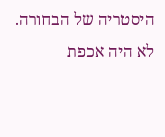היסטריה של הבחורה. לא היה אכפת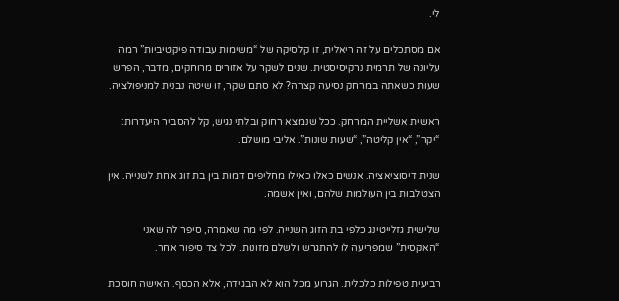לי.

אם מסתכלים על זה ריאלית, זו קלסיקה של “משימות עבודה פיקטיביות” רמה עליונה של תרמית נרקיסיסטית. שנים לשקר על אזורים מרוחקים, מדבר, הפרש שעות כשאתה במרחק נסיעה קצרה? לא סתם שקר, זו שיטה נבנית למניפולציה.

ראשית אשליית המרחק. ככל שנמצא רחוק ובלתי נגיש, קל להסביר היעדרות: “יקר”, “אין קליטה”, “שעות שונות”. אליבי מושלם.

שנית דיסוציאציה. אנשים כאלו כאילו מחליפים דמות בין בת זוג אחת לשנייה. אין הצטלבות בין העולמות שלהם, ואין אשמה.

שלישית גזלייטינג כלפי בת הזוג השנייה. לפי מה שאמרה, סיפר לה שאני “האקסית” שמפריעה לו להתגרש ולשלם מזונות. לכל צד סיפור אחר.

רביעית טפילות כלכלית. הגרוע מכל הוא לא הבגידה, אלא הכסף. האישה חוסכת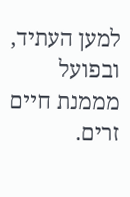למען העתיד, ובפועל מממנת חיים זרים.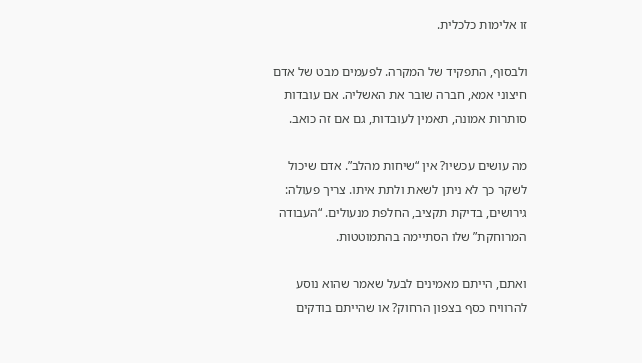זו אלימות כלכלית.

ולבסוף, התפקיד של המקרה. לפעמים מבט של אדם חיצוני אמא, חברה שובר את האשליה. אם עובדות סותרות אמונה, תאמין לעובדות, גם אם זה כואב.

מה עושים עכשיו? אין “שיחות מהלב”. אדם שיכול לשקר כך לא ניתן לשאת ולתת איתו. צריך פעולה: גירושים, בדיקת תקציב, החלפת מנעולים. “העבודה המרוחקת” שלו הסתיימה בהתמוטטות.

ואתם, הייתם מאמינים לבעל שאמר שהוא נוסע להרוויח כסף בצפון הרחוק? או שהייתם בודקים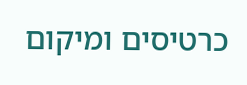כרטיסים ומיקום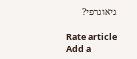גיאוגרפי?

Rate article
Add a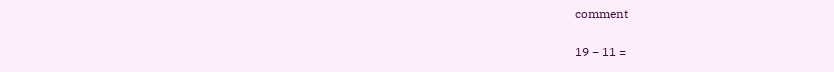comment

19 − 11 =